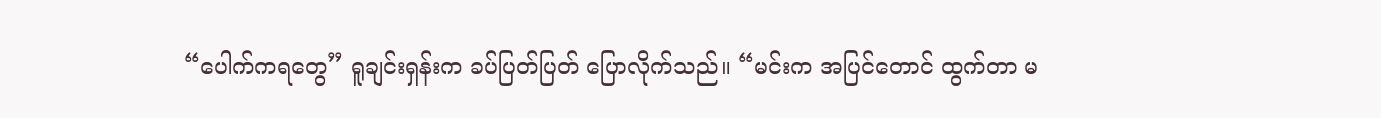“ပေါက်ကရတွေ” ရူချင်းရှန်းက ခပ်ပြတ်ပြတ် ပြောလိုက်သည်။ “မင်းက အပြင်တောင် ထွက်တာ မ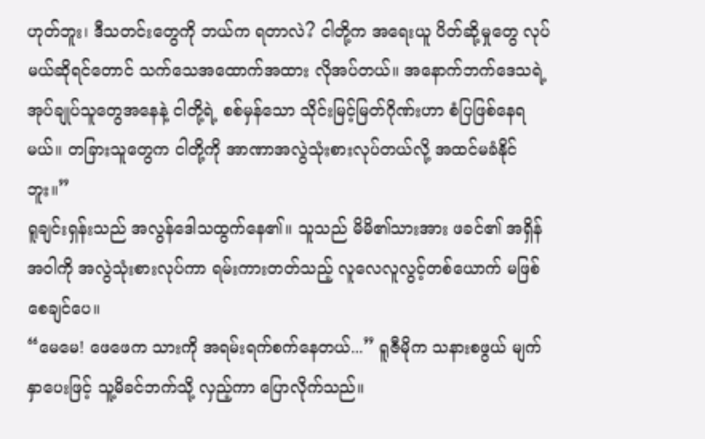ဟုတ်ဘူး၊ ဒီသတင်းတွေကို ဘယ်က ရတာလဲ? ငါတို့က အရေးယူ ပိတ်ဆို့မှုတွေ လုပ်မယ်ဆိုရင်တောင် သက်သေအထောက်အထား လိုအပ်တယ်။ အနောက်ဘက်ဒေသရဲ့ အုပ်ချုပ်သူတွေအနေနဲ့ ငါတို့ရဲ့ စစ်မှန်သော သိုင်းမြင့်မြတ်ဂိုဏ်းဟာ စံပြဖြစ်နေရမယ်။ တခြားသူတွေက ငါတို့ကို အာဏာအလွဲသုံးစားလုပ်တယ်လို့ အထင်မခံနိုင်ဘူး။”
ရူချင်းရှန်းသည် အလွန်ဒေါသထွက်နေ၏။ သူသည် မိမိ၏သားအား ဖခင်၏ အရှိန်အဝါကို အလွဲသုံးစားလုပ်ကာ ရမ်းကားတတ်သည့် လူလေလူလွင့်တစ်ယောက် မဖြစ်စေချင်ပေ။
“မေမေ! ဖေဖေက သားကို အရမ်းရက်စက်နေတယ်...” ရူဇီမိုက သနားစဖွယ် မျက်နှာပေးဖြင့် သူ့မိခင်ဘက်သို့ လှည့်ကာ ပြောလိုက်သည်။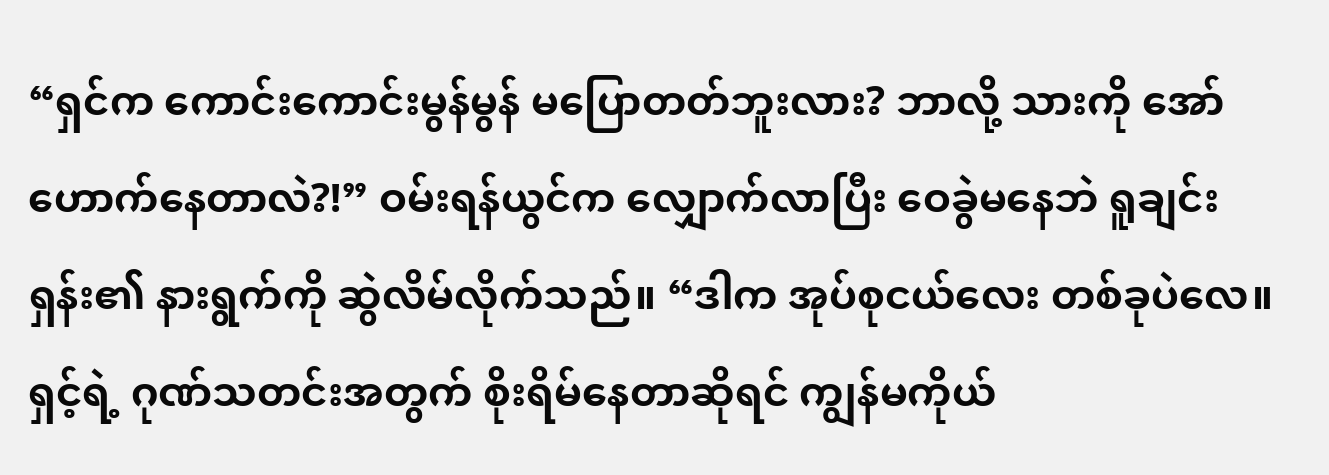“ရှင်က ကောင်းကောင်းမွန်မွန် မပြောတတ်ဘူးလား? ဘာလို့ သားကို အော်ဟောက်နေတာလဲ?!” ဝမ်းရန်ယွင်က လျှောက်လာပြီး ဝေခွဲမနေဘဲ ရူချင်းရှန်း၏ နားရွက်ကို ဆွဲလိမ်လိုက်သည်။ “ဒါက အုပ်စုငယ်လေး တစ်ခုပဲလေ။ ရှင့်ရဲ့ ဂုဏ်သတင်းအတွက် စိုးရိမ်နေတာဆိုရင် ကျွန်မကိုယ်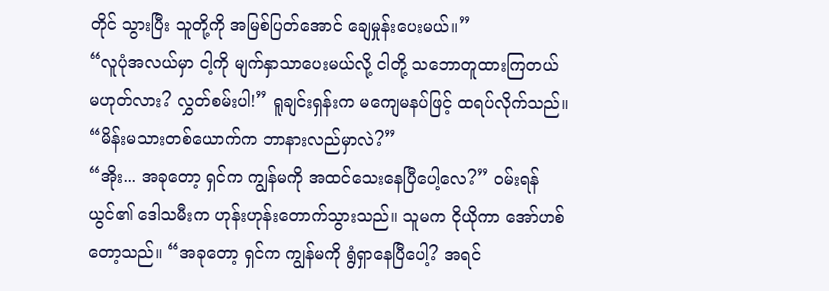တိုင် သွားပြီး သူတို့ကို အမြစ်ပြတ်အောင် ချေမှုန်းပေးမယ်။”
“လူပုံအလယ်မှာ ငါ့ကို မျက်နှာသာပေးမယ်လို့ ငါတို့ သဘောတူထားကြတယ် မဟုတ်လား? လွှတ်စမ်းပါ!” ရူချင်းရှန်းက မကျေမနပ်ဖြင့် ထရပ်လိုက်သည်။ “မိန်းမသားတစ်ယောက်က ဘာနားလည်မှာလဲ?”
“အိုး... အခုတော့ ရှင်က ကျွန်မကို အထင်သေးနေပြီပေါ့လေ?” ဝမ်းရန်ယွင်၏ ဒေါသမီးက ဟုန်းဟုန်းတောက်သွားသည်။ သူမက ငိုယိုကာ အော်ဟစ်တော့သည်။ “အခုတော့ ရှင်က ကျွန်မကို ရွံရှာနေပြီပေါ့? အရင်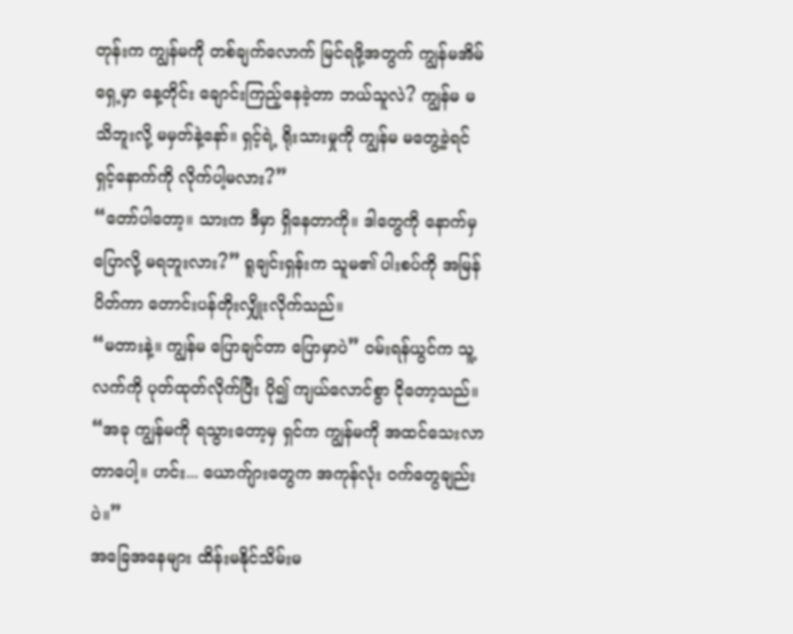တုန်းက ကျွန်မကို တစ်ချက်လောက် မြင်ရဖို့အတွက် ကျွန်မအိမ်ရှေ့မှာ နေ့တိုင်း ချောင်းကြည့်နေခဲ့တာ ဘယ်သူလဲ? ကျွန်မ မသိဘူးလို့ မမှတ်နဲ့နော်။ ရှင့်ရဲ့ ရိုးသားမှုကို ကျွန်မ မတွေ့ခဲ့ရင် ရှင့်နောက်ကို လိုက်ပါ့မလား?”
“တော်ပါတော့။ သားက ဒီမှာ ရှိနေတာကို။ ဒါတွေကို နောက်မှ ပြောလို့ မရဘူးလား?” ရူချင်းရှန်းက သူမ၏ ပါးစပ်ကို အမြန်ပိတ်ကာ တောင်းပန်တိုးလျှိုးလိုက်သည်။
“မတားနဲ့။ ကျွန်မ ပြောချင်တာ ပြောမှာပဲ” ဝမ်းရန်ယွင်က သူ့လက်ကို ပုတ်ထုတ်လိုက်ပြီး ပို၍ ကျယ်လောင်စွာ ငိုတော့သည်။ “အခု ကျွန်မကို ရသွားတော့မှ ရှင်က ကျွန်မကို အထင်သေးလာတာပေါ့။ ဟင်း... ယောက်ျားတွေက အကုန်လုံး ဝက်တွေချည်းပဲ။”
အခြေအနေများ ထိန်းမနိုင်သိမ်းမ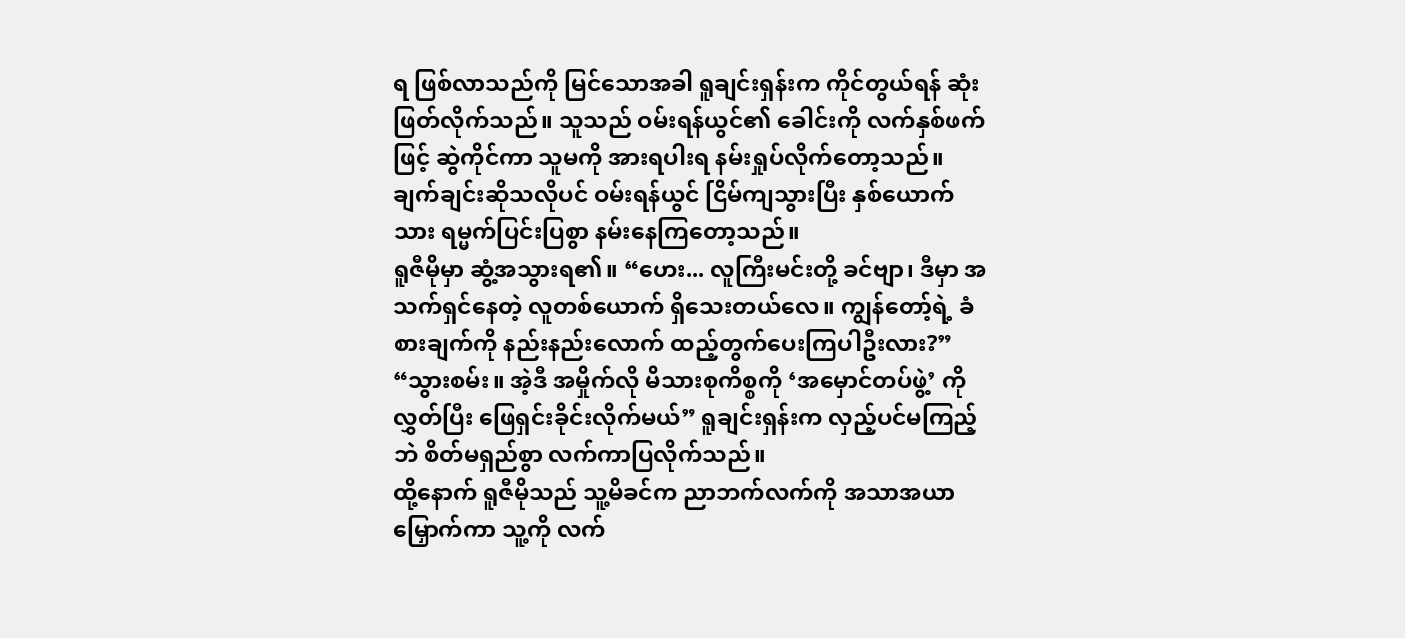ရ ဖြစ်လာသည်ကို မြင်သောအခါ ရူချင်းရှန်းက ကိုင်တွယ်ရန် ဆုံးဖြတ်လိုက်သည်။ သူသည် ဝမ်းရန်ယွင်၏ ခေါင်းကို လက်နှစ်ဖက်ဖြင့် ဆွဲကိုင်ကာ သူမကို အားရပါးရ နမ်းရှုပ်လိုက်တော့သည်။
ချက်ချင်းဆိုသလိုပင် ဝမ်းရန်ယွင် ငြိမ်ကျသွားပြီး နှစ်ယောက်သား ရမ္မက်ပြင်းပြစွာ နမ်းနေကြတော့သည်။
ရူဇီမိုမှာ ဆွံ့အသွားရ၏။ “ဟေး... လူကြီးမင်းတို့ ခင်ဗျာ၊ ဒီမှာ အသက်ရှင်နေတဲ့ လူတစ်ယောက် ရှိသေးတယ်လေ။ ကျွန်တော့်ရဲ့ ခံစားချက်ကို နည်းနည်းလောက် ထည့်တွက်ပေးကြပါဦးလား?”
“သွားစမ်း။ အဲ့ဒီ အမှိုက်လို မိသားစုကိစ္စကို ‘အမှောင်တပ်ဖွဲ့’ ကို လွှတ်ပြီး ဖြေရှင်းခိုင်းလိုက်မယ်” ရူချင်းရှန်းက လှည့်ပင်မကြည့်ဘဲ စိတ်မရှည်စွာ လက်ကာပြလိုက်သည်။
ထို့နောက် ရူဇီမိုသည် သူ့မိခင်က ညာဘက်လက်ကို အသာအယာမြှောက်ကာ သူ့ကို လက်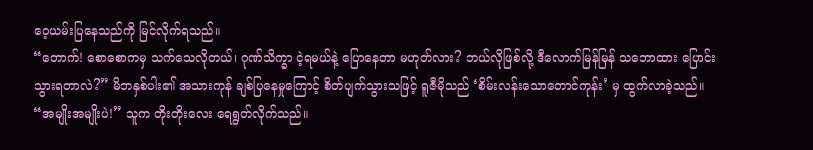ဝေ့ယမ်းပြနေသည်ကို မြင်လိုက်ရသည်။
“တောက်! စောစောကမှ သက်သေလိုတယ်၊ ဂုဏ်သိက္ခာ ငဲ့ရမယ်နဲ့ ပြောနေတာ မဟုတ်လား? ဘယ်လိုဖြစ်လို့ ဒီလောက်မြန်မြန် သဘောထား ပြောင်းသွားရတာလဲ?” မိဘနှစ်ပါး၏ အသားကုန် ချစ်ပြနေမှုကြောင့် စိတ်ပျက်သွားသဖြင့် ရူဇီမိုသည် ‘စိမ်းလန်းသောတောင်ကုန်း’ မှ ထွက်လာခဲ့သည်။
“အမျိုးအမျိုးပဲ!” သူက တိုးတိုးလေး ရေရွတ်လိုက်သည်။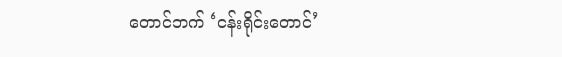တောင်ဘက် ‘ငန်းရိုင်းတောင်’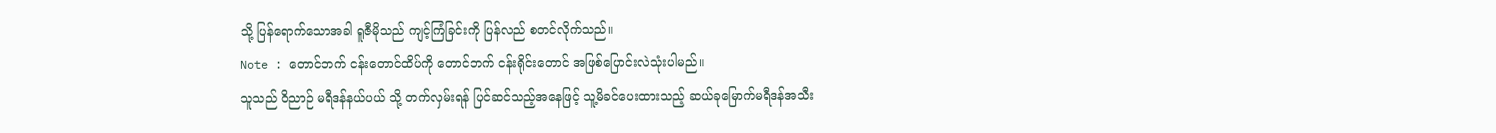သို့ ပြန်ရောက်သောအခါ ရူဇီမိုသည် ကျင့်ကြံခြင်းကို ပြန်လည် စတင်လိုက်သည်။
Note : တောင်ဘက် ငန်းတောင်ထိပ်ကို တောင်ဘက် ငန်းရိုင်းတောင် အဖြစ်ပြောင်းလဲသုံးပါမည်။
သူသည် ဝိညာဉ် မရီဒန်နယ်ပယ် သို့ တက်လှမ်းရန် ပြင်ဆင်သည့်အနေဖြင့် သူ့မိခင်ပေးထားသည့် ဆယ်ခုမြောက်မရီဒန်အသီး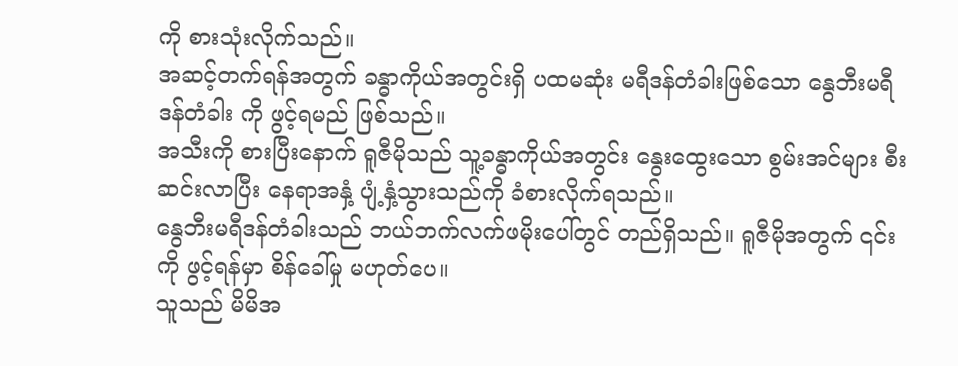ကို စားသုံးလိုက်သည်။
အဆင့်တက်ရန်အတွက် ခန္ဓာကိုယ်အတွင်းရှိ ပထမဆုံး မရီဒန်တံခါးဖြစ်သော နွေဘီးမရီဒန်တံခါး ကို ဖွင့်ရမည် ဖြစ်သည်။
အသီးကို စားပြီးနောက် ရူဇီမိုသည် သူ့ခန္ဓာကိုယ်အတွင်း နွေးထွေးသော စွမ်းအင်များ စီးဆင်းလာပြီး နေရာအနှံ့ ပျံ့နှံ့သွားသည်ကို ခံစားလိုက်ရသည်။
နွေဘီးမရီဒန်တံခါးသည် ဘယ်ဘက်လက်ဖမိုးပေါ်တွင် တည်ရှိသည်။ ရူဇီမိုအတွက် ၎င်းကို ဖွင့်ရန်မှာ စိန်ခေါ်မှု မဟုတ်ပေ။
သူသည် မိမိအ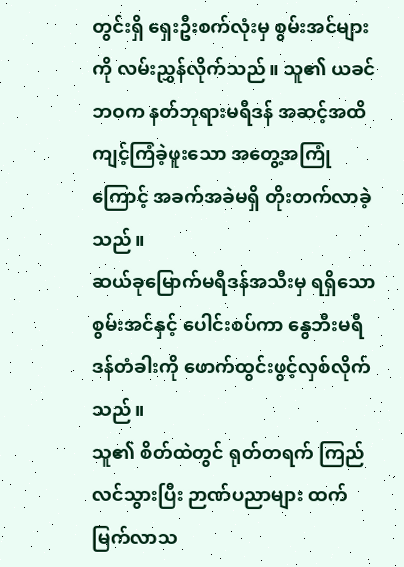တွင်းရှိ ရှေးဦးစက်လုံးမှ စွမ်းအင်များကို လမ်းညွှန်လိုက်သည်။ သူ၏ ယခင်ဘဝက နတ်ဘုရားမရီဒန် အဆင့်အထိ ကျင့်ကြံခဲ့ဖူးသော အတွေ့အကြုံကြောင့် အခက်အခဲမရှိ တိုးတက်လာခဲ့သည်။
ဆယ်ခုမြောက်မရီဒန်အသီးမှ ရရှိသော စွမ်းအင်နှင့် ပေါင်းစပ်ကာ နွေဘီးမရီဒန်တံခါးကို ဖောက်ထွင်းဖွင့်လှစ်လိုက်သည်။
သူ၏ စိတ်ထဲတွင် ရုတ်တရက် ကြည်လင်သွားပြီး ဉာဏ်ပညာများ ထက်မြက်လာသ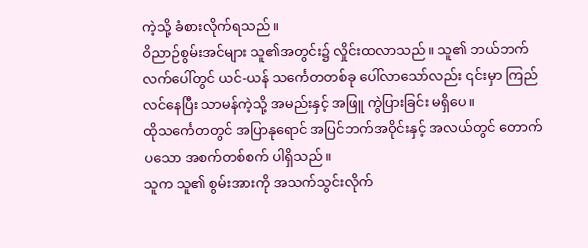ကဲ့သို့ ခံစားလိုက်ရသည်။
ဝိညာဉ်စွမ်းအင်များ သူ၏အတွင်း၌ လှိုင်းထလာသည်။ သူ၏ ဘယ်ဘက်လက်ပေါ်တွင် ယင်-ယန် သင်္ကေတတစ်ခု ပေါ်လာသော်လည်း ၎င်းမှာ ကြည်လင်နေပြီး သာမန်ကဲ့သို့ အမည်းနှင့် အဖြူ ကွဲပြားခြင်း မရှိပေ။
ထိုသင်္ကေတတွင် အပြာနုရောင် အပြင်ဘက်အဝိုင်းနှင့် အလယ်တွင် တောက်ပသော အစက်တစ်စက် ပါရှိသည်။
သူက သူ၏ စွမ်းအားကို အသက်သွင်းလိုက်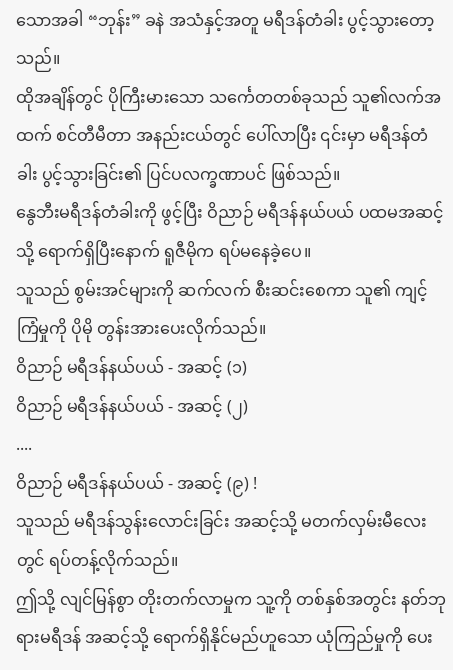သောအခါ “ဘုန်း” ခနဲ အသံနှင့်အတူ မရီဒန်တံခါး ပွင့်သွားတော့သည်။
ထိုအချိန်တွင် ပိုကြီးမားသော သင်္ကေတတစ်ခုသည် သူ၏လက်အထက် စင်တီမီတာ အနည်းငယ်တွင် ပေါ်လာပြီး ၎င်းမှာ မရီဒန်တံခါး ပွင့်သွားခြင်း၏ ပြင်ပလက္ခဏာပင် ဖြစ်သည်။
နွေဘီးမရီဒန်တံခါးကို ဖွင့်ပြီး ဝိညာဉ် မရီဒန်နယ်ပယ် ပထမအဆင့်သို့ ရောက်ရှိပြီးနောက် ရူဇီမိုက ရပ်မနေခဲ့ပေ။
သူသည် စွမ်းအင်များကို ဆက်လက် စီးဆင်းစေကာ သူ၏ ကျင့်ကြံမှုကို ပိုမို တွန်းအားပေးလိုက်သည်။
ဝိညာဉ် မရီဒန်နယ်ပယ် - အဆင့် (၁)
ဝိညာဉ် မရီဒန်နယ်ပယ် - အဆင့် (၂)
....
ဝိညာဉ် မရီဒန်နယ်ပယ် - အဆင့် (၉) !
သူသည် မရီဒန်သွန်းလောင်းခြင်း အဆင့်သို့ မတက်လှမ်းမီလေးတွင် ရပ်တန့်လိုက်သည်။
ဤသို့ လျင်မြန်စွာ တိုးတက်လာမှုက သူ့ကို တစ်နှစ်အတွင်း နတ်ဘုရားမရီဒန် အဆင့်သို့ ရောက်ရှိနိုင်မည်ဟူသော ယုံကြည်မှုကို ပေး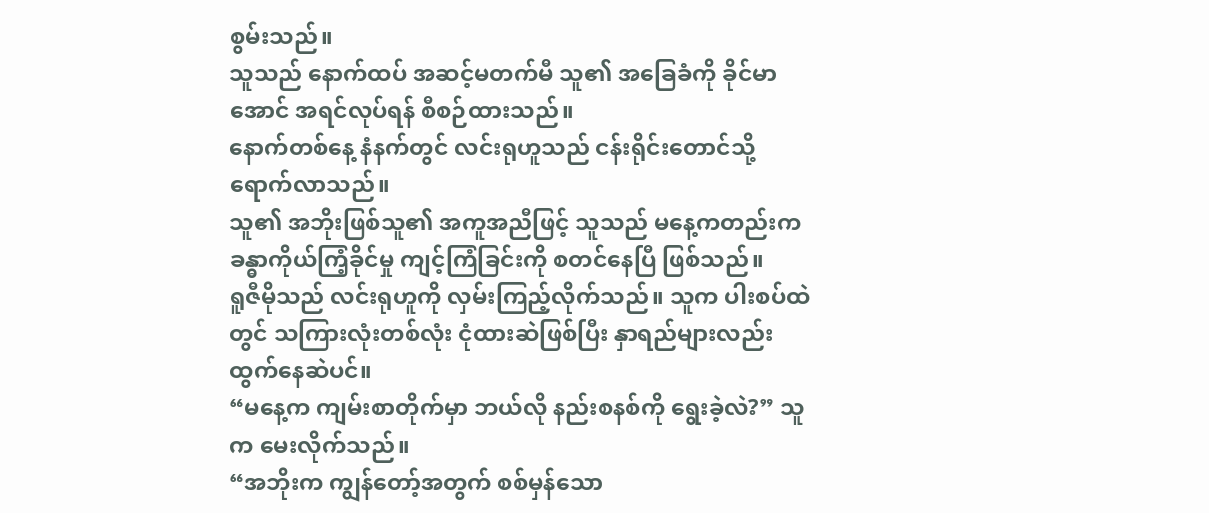စွမ်းသည်။
သူသည် နောက်ထပ် အဆင့်မတက်မီ သူ၏ အခြေခံကို ခိုင်မာအောင် အရင်လုပ်ရန် စီစဉ်ထားသည်။
နောက်တစ်နေ့ နံနက်တွင် လင်းရုဟူသည် ငန်းရိုင်းတောင်သို့ ရောက်လာသည်။
သူ၏ အဘိုးဖြစ်သူ၏ အကူအညီဖြင့် သူသည် မနေ့ကတည်းက ခန္ဓာကိုယ်ကြံ့ခိုင်မှု ကျင့်ကြံခြင်းကို စတင်နေပြီ ဖြစ်သည်။
ရူဇီမိုသည် လင်းရုဟူကို လှမ်းကြည့်လိုက်သည်။ သူက ပါးစပ်ထဲတွင် သကြားလုံးတစ်လုံး ငုံထားဆဲဖြစ်ပြီး နှာရည်များလည်း ထွက်နေဆဲပင်။
“မနေ့က ကျမ်းစာတိုက်မှာ ဘယ်လို နည်းစနစ်ကို ရွေးခဲ့လဲ?” သူက မေးလိုက်သည်။
“အဘိုးက ကျွန်တော့်အတွက် စစ်မှန်သော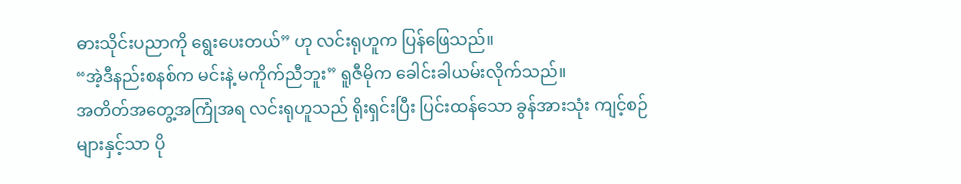ဓားသိုင်းပညာကို ရွေးပေးတယ်” ဟု လင်းရုဟူက ပြန်ဖြေသည်။
“အဲ့ဒီနည်းစနစ်က မင်းနဲ့ မကိုက်ညီဘူး” ရူဇီမိုက ခေါင်းခါယမ်းလိုက်သည်။
အတိတ်အတွေ့အကြုံအရ လင်းရုဟူသည် ရိုးရှင်းပြီး ပြင်းထန်သော ခွန်အားသုံး ကျင့်စဉ်များနှင့်သာ ပို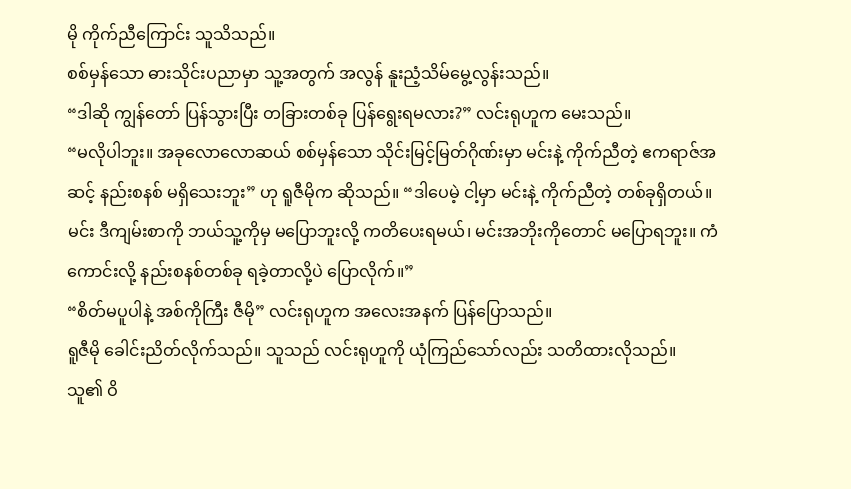မို ကိုက်ညီကြောင်း သူသိသည်။
စစ်မှန်သော ဓားသိုင်းပညာမှာ သူ့အတွက် အလွန် နူးညံ့သိမ်မွေ့လွန်းသည်။
“ဒါဆို ကျွန်တော် ပြန်သွားပြီး တခြားတစ်ခု ပြန်ရွေးရမလား?” လင်းရုဟူက မေးသည်။
“မလိုပါဘူး။ အခုလောလောဆယ် စစ်မှန်သော သိုင်းမြင့်မြတ်ဂိုဏ်းမှာ မင်းနဲ့ ကိုက်ညီတဲ့ ဧကရာဇ်အဆင့် နည်းစနစ် မရှိသေးဘူး” ဟု ရူဇီမိုက ဆိုသည်။ “ဒါပေမဲ့ ငါ့မှာ မင်းနဲ့ ကိုက်ညီတဲ့ တစ်ခုရှိတယ်။ မင်း ဒီကျမ်းစာကို ဘယ်သူ့ကိုမှ မပြောဘူးလို့ ကတိပေးရမယ်၊ မင်းအဘိုးကိုတောင် မပြောရဘူး။ ကံကောင်းလို့ နည်းစနစ်တစ်ခု ရခဲ့တာလို့ပဲ ပြောလိုက်။”
“စိတ်မပူပါနဲ့ အစ်ကိုကြီး ဇီမို” လင်းရုဟူက အလေးအနက် ပြန်ပြောသည်။
ရူဇီမို ခေါင်းညိတ်လိုက်သည်။ သူသည် လင်းရုဟူကို ယုံကြည်သော်လည်း သတိထားလိုသည်။
သူ၏ ဝိ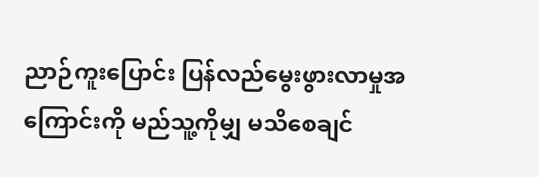ညာဉ်ကူးပြောင်း ပြန်လည်မွေးဖွားလာမှုအကြောင်းကို မည်သူ့ကိုမျှ မသိစေချင်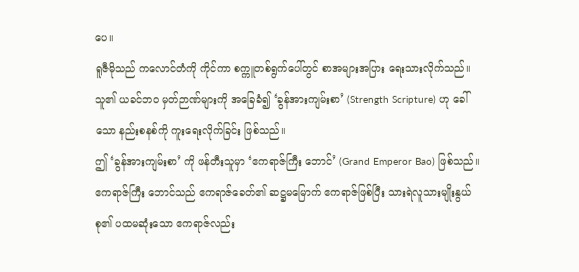ပေ။
ရူဇီမိုသည် ကလောင်တံကို ကိုင်ကာ စက္ကူတစ်ရွက်ပေါ်တွင် စာအများအပြား ရေးသားလိုက်သည်။
သူ၏ ယခင်ဘဝ မှတ်ဉာဏ်များကို အခြေခံ၍ ‘ခွန်အားကျမ်းစာ’ (Strength Scripture) ဟု ခေါ်သော နည်းစနစ်ကို ကူးရေးလိုက်ခြင်း ဖြစ်သည်။
ဤ ‘ခွန်အားကျမ်းစာ’ ကို ဖန်တီးသူမှာ ‘ဧကရာဇ်ကြီး ဘောင်’ (Grand Emperor Bao) ဖြစ်သည်။
ဧကရာဇ်ကြီး ဘောင်သည် ဧကရာဇ်ခေတ်၏ ဆဋ္ဌမမြောက် ဧကရာဇ်ဖြစ်ပြီး သားရဲလူသားမျိုးနွယ်စု၏ ပထမဆုံးသော ဧကရာဇ်လည်း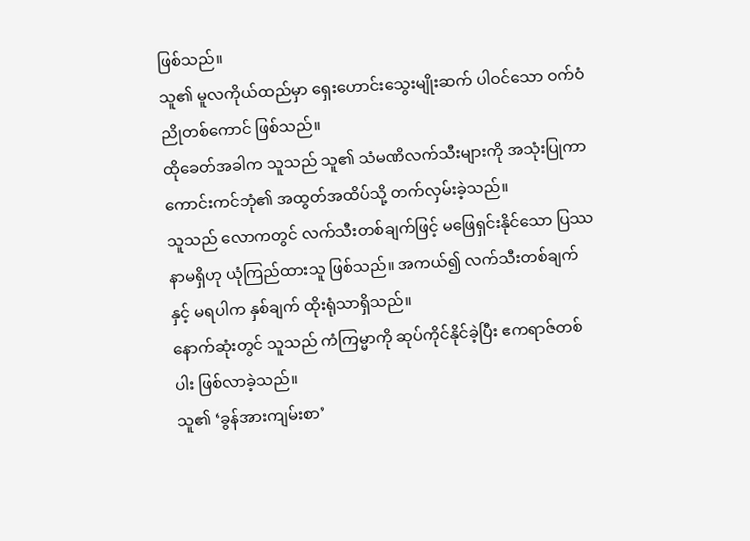ဖြစ်သည်။
သူ၏ မူလကိုယ်ထည်မှာ ရှေးဟောင်းသွေးမျိုးဆက် ပါဝင်သော ဝက်ဝံညိုတစ်ကောင် ဖြစ်သည်။
ထိုခေတ်အခါက သူသည် သူ၏ သံမဏိလက်သီးများကို အသုံးပြုကာ ကောင်းကင်ဘုံ၏ အထွတ်အထိပ်သို့ တက်လှမ်းခဲ့သည်။
သူသည် လောကတွင် လက်သီးတစ်ချက်ဖြင့် မဖြေရှင်းနိုင်သော ပြဿနာမရှိဟု ယုံကြည်ထားသူ ဖြစ်သည်။ အကယ်၍ လက်သီးတစ်ချက်နှင့် မရပါက နှစ်ချက် ထိုးရုံသာရှိသည်။
နောက်ဆုံးတွင် သူသည် ကံကြမ္မာကို ဆုပ်ကိုင်နိုင်ခဲ့ပြီး ဧကရာဇ်တစ်ပါး ဖြစ်လာခဲ့သည်။
သူ၏ ‘ခွန်အားကျမ်းစာ’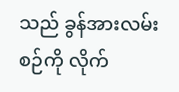သည် ခွန်အားလမ်းစဉ်ကို လိုက်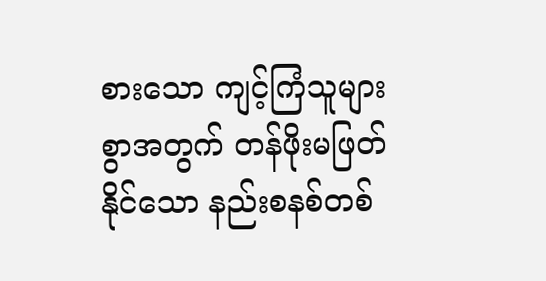စားသော ကျင့်ကြံသူများစွာအတွက် တန်ဖိုးမဖြတ်နိုင်သော နည်းစနစ်တစ်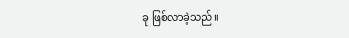ခု ဖြစ်လာခဲ့သည်။